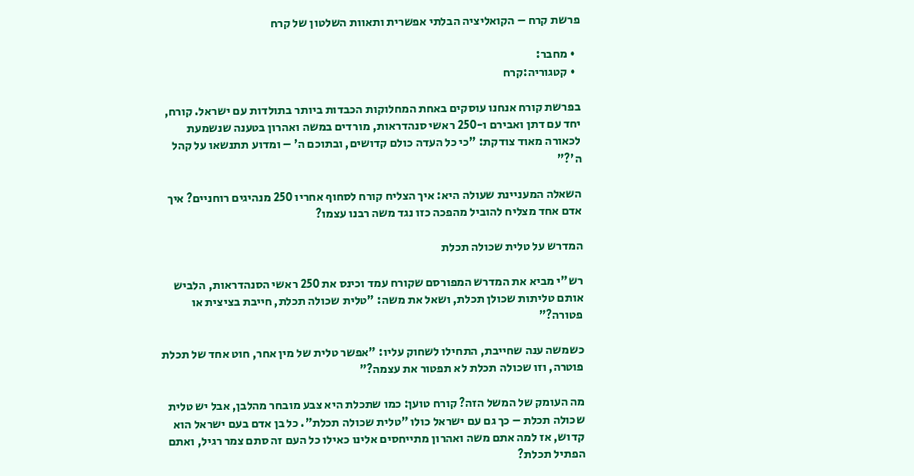פרשת קרח – הקואליציה הבלתי אפשרית ותאוות השלטון של קרח

  • מחבר:
  • קטגוריה:קרח

בפרשת קורח אנחנו עוסקים באחת המחלוקות הכבדות ביותר בתולדות עם ישראל. קורח, יחד עם דתן ואבירם ו-250 ראשי סנהדראות, מורדים במשה ואהרון בטענה שנשמעת לכאורה מאוד צודקת: "כי כל העדה כולם קדושים, ובתוכם ה' – ומדוע תתנשאו על קהל ה'?"

השאלה המעניינת שעולה היא: איך הצליח קורח לסחוף אחריו 250 מנהיגים רוחניים? איך אדם אחד מצליח להוביל מהפכה כזו נגד משה רבנו עצמו?

המדרש על טלית שכולה תכלת

רש"י מביא את המדרש המפורסם שקורח עמד וכינס את 250 ראשי הסנהדראות, הלביש אותם טליתות שכולן תכלת, ושאל את משה: "טלית שכולה תכלת, חייבת בציצית או פטורה?"

כשמשה ענה שחייבת, התחילו לשחוק עליו: "אפשר טלית של מין אחר, חוט אחד של תכלת פוטרה, וזו שכולה תכלת לא תפטור את עצמה?"

מה העומק של המשל הזה? קורח טוען: כמו שתכלת היא צבע מובחר מהלבן, אבל יש טלית שכולה תכלת – כך גם עם ישראל כולו "טלית שכולה תכלת". כל בן אדם בעם ישראל הוא קדוש, אז למה אתם משה ואהרון מתייחסים אלינו כאילו כל העם זה סתם צמר רגיל, ואתם הפתיל תכלת?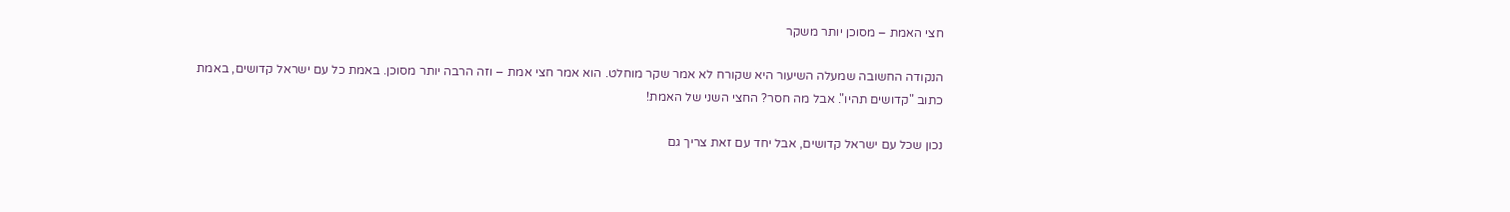חצי האמת – מסוכן יותר משקר

הנקודה החשובה שמעלה השיעור היא שקורח לא אמר שקר מוחלט. הוא אמר חצי אמת – וזה הרבה יותר מסוכן. באמת כל עם ישראל קדושים, באמת כתוב "קדושים תהיו". אבל מה חסר? החצי השני של האמת!

נכון שכל עם ישראל קדושים, אבל יחד עם זאת צריך גם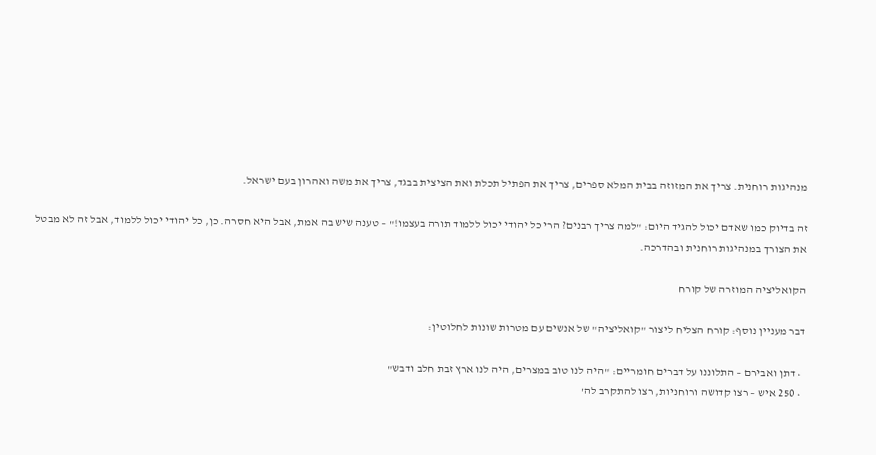מנהיגות רוחנית. צריך את המזוזה בבית המלא ספרים, צריך את הפתיל תכלת ואת הציצית בבגד, צריך את משה ואהרון בעם ישראל.

זה בדיוק כמו שאדם יכול להגיד היום: "למה צריך רבנים? הרי כל יהודי יכול ללמוד תורה בעצמו!" – טענה שיש בה אמת, אבל היא חסרה. כן, כל יהודי יכול ללמוד, אבל זה לא מבטל את הצורך במנהיגות רוחנית ובהדרכה.

הקואליציה המוזרה של קורח

דבר מעניין נוסף: קורח הצליח ליצור "קואליציה" של אנשים עם מטרות שונות לחלוטין:

  • דתן ואבירם – התלוננו על דברים חומריים: "היה לנו טוב במצרים, היה לנו ארץ זבת חלב ודבש"
  • 250 איש – רצו קדושה ורוחניות, רצו להתקרב לה'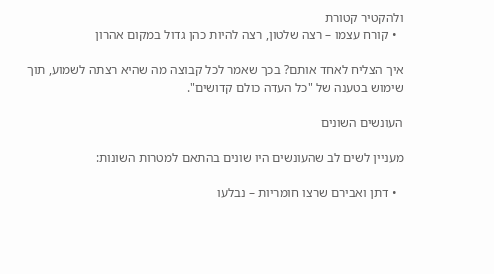ולהקטיר קטורת
  • קורח עצמו – רצה שלטון, רצה להיות כהן גדול במקום אהרון

איך הצליח לאחד אותם? בכך שאמר לכל קבוצה מה שהיא רצתה לשמוע, תוך שימוש בטענה של "כל העדה כולם קדושים".

העונשים השונים

מעניין לשים לב שהעונשים היו שונים בהתאם למטרות השונות:

  • דתן ואבירם שרצו חומריות – נבלעו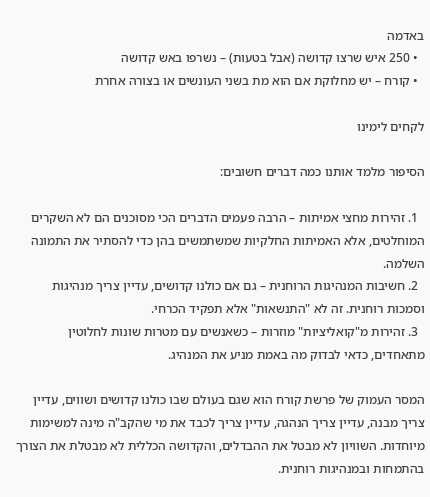באדמה
  • 250 איש שרצו קדושה (אבל בטעות) – נשרפו באש קדושה
  • קורח – יש מחלוקת אם הוא מת בשני העונשים או בצורה אחרת

לקחים לימינו

הסיפור מלמד אותנו כמה דברים חשובים:

  1. זהירות מחצי אמיתות – הרבה פעמים הדברים הכי מסוכנים הם לא השקרים המוחלטים, אלא האמיתות החלקיות שמשתמשים בהן כדי להסתיר את התמונה השלמה.
  2. חשיבות המנהיגות הרוחנית – גם אם כולנו קדושים, עדיין צריך מנהיגות וסמכות רוחנית. זה לא "התנשאות" אלא תפקיד הכרחי.
  3. זהירות מ"קואליציות" מוזרות – כשאנשים עם מטרות שונות לחלוטין מתאחדים, כדאי לבדוק מה באמת מניע את המנהיג.

המסר העמוק של פרשת קורח הוא שגם בעולם שבו כולנו קדושים ושווים, עדיין צריך מבנה, עדיין צריך הנהגה, עדיין צריך לכבד את מי שהקב"ה מינה למשימות מיוחדות. השוויון לא מבטל את ההבדלים, והקדושה הכללית לא מבטלת את הצורך בהתמחות ובמנהיגות רוחנית.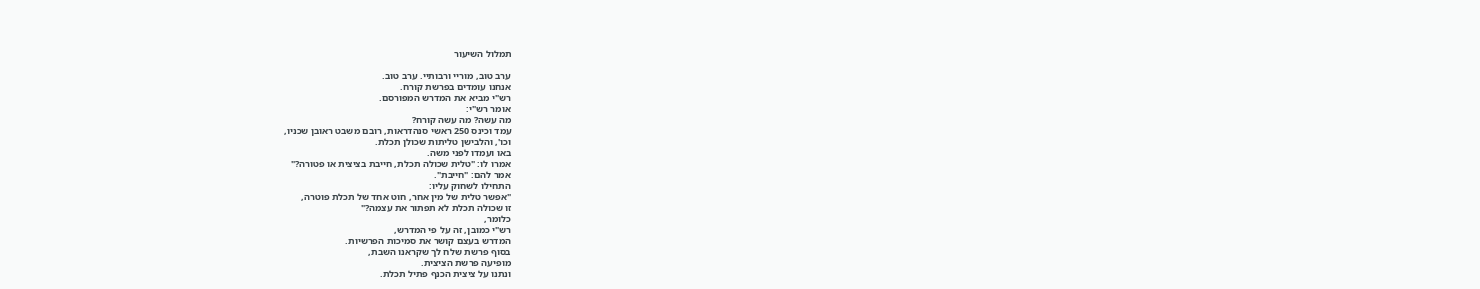תמלול השיעור

ערב טוב, מוריי ורבותיי. ערב טוב.
אנחנו עומדים בפרשת קורח.
רש"י מביא את המדרש המפורסם.
אומר רש"י:
מה עשה? מה עשה קורח?
עמד וכינס 250 ראשי סנהדראות, רובם משבט ראובן שכניו,
וכו', והלבישן טליתות שכולן תכלת.
באו ועמדו לפני משה.
אמרו לו: "טלית שכולה תכלת, חייבת בציצית או פטורה?"
אמר להם: "חייבת".
התחילו לשחוק עליו:
"אפשר טלית של מין אחר, חוט אחד של תכלת פוטרה,
זו שכולה תכלת לא תפתור את עצמה?"
כלומר,
רש"י כמובן, זה על פי המדרש,
המדרש בעצם קושר את סמיכות הפרשיות.
בסוף פרשת שלח לך שקראנו השבת,
מופיעה פרשת הציצית.
ונתנו על ציצית הכנף פתיל תכלת.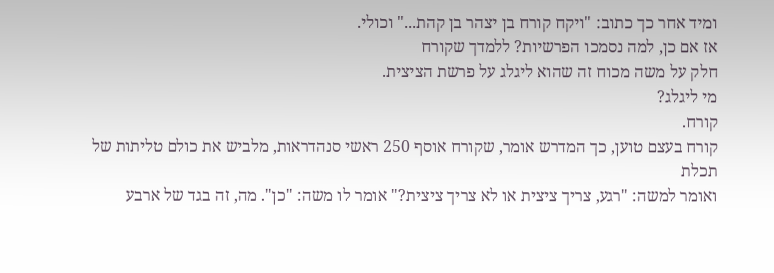ומיד אחר כך כתוב: "ויקח קורח בן יצהר בן קהת..." וכולי.
אז אם כן, למה נסמכו הפרשיות? ללמדך שקורח
חלק על משה מכוח זה שהוא ליגלג על פרשת הציצית.
מי ליגלג?
קורח.
קורח בעצם טוען, כך המדרש אומר, שקורח אוסף 250 ראשי סנהדראות, מלביש את כולם טליתות של תכלת
ואומר למשה: "רגע, צריך ציצית או לא צריך ציצית?" אומר לו משה: "כן". מה, זה בגד של ארבע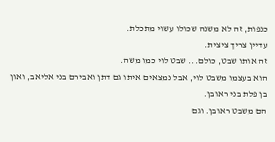כנפות, זה לא משנה שכולו עשוי מתכלת.
עדיין צריך ציצית.
זה אותו שבט, כולם... שבט לוי כמו משה.
הוא בעצמו משבט לוי, אבל נמצאים איתו גם דתן ואבירם בני אליאב, ואון בן פלת בני ראובן.
הם משבט ראובן. וגם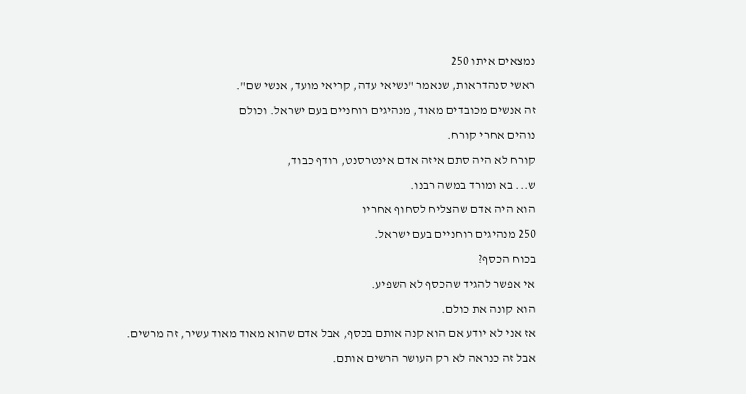נמצאים איתו 250
ראשי סנהדראות, שנאמר "נשיאי עדה, קריאי מועד, אנשי שם".
זה אנשים מכובדים מאוד, מנהיגים רוחניים בעם ישראל. וכולם
נוהים אחרי קורח.
קורח לא היה סתם איזה אדם אינטרסנט, רודף כבוד,
ש... בא ומורד במשה רבנו.
הוא היה אדם שהצליח לסחוף אחריו
250 מנהיגים רוחניים בעם ישראל.
בכוח הכסף?
אי אפשר להגיד שהכסף לא השפיע.
הוא קונה את כולם.
אז אני לא יודע אם הוא קנה אותם בכסף, אבל אדם שהוא מאוד מאוד עשיר, זה מרשים.
אבל זה כנראה לא רק העושר הרשים אותם.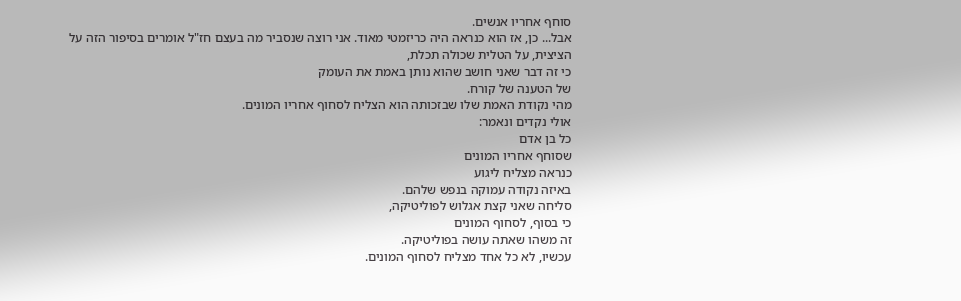סוחף אחריו אנשים.
אבל... כן, אז הוא כנראה היה כריזמטי מאוד. אני רוצה שנסביר מה בעצם חז"ל אומרים בסיפור הזה על הציצית, על הטלית שכולה תכלת,
כי זה דבר שאני חושב שהוא נותן באמת את העומק
של הטענה של קורח.
מהי נקודת האמת שלו שבזכותה הוא הצליח לסחוף אחריו המונים.
אולי נקדים ונאמר:
כל בן אדם
שסוחף אחריו המונים
כנראה מצליח ליגוע
באיזה נקודה עמוקה בנפש שלהם.
סליחה שאני קצת אגלוש לפוליטיקה,
כי בסוף, לסחוף המונים
זה משהו שאתה עושה בפוליטיקה.
עכשיו, לא כל אחד מצליח לסחוף המונים.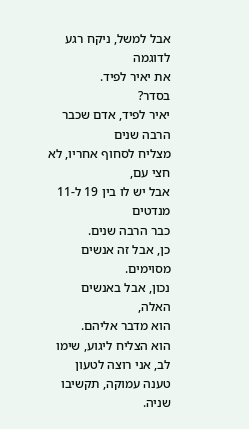אבל למשל, ניקח רגע לדוגמה
את יאיר לפיד.
בסדר?
יאיר לפיד, אדם שכבר הרבה שנים
מצליח לסחוף אחריו, לא חצי עם,
אבל יש לו בין 19 ל-11 מנדטים
כבר הרבה שנים.
כן, אבל זה אנשים מסוימים.
נכון, אבל באנשים האלה,
הוא מדבר אליהם.
הוא הצליח ליגוע, שימו לב, אני רוצה לטעון טענה עמוקה, תקשיבו שניה.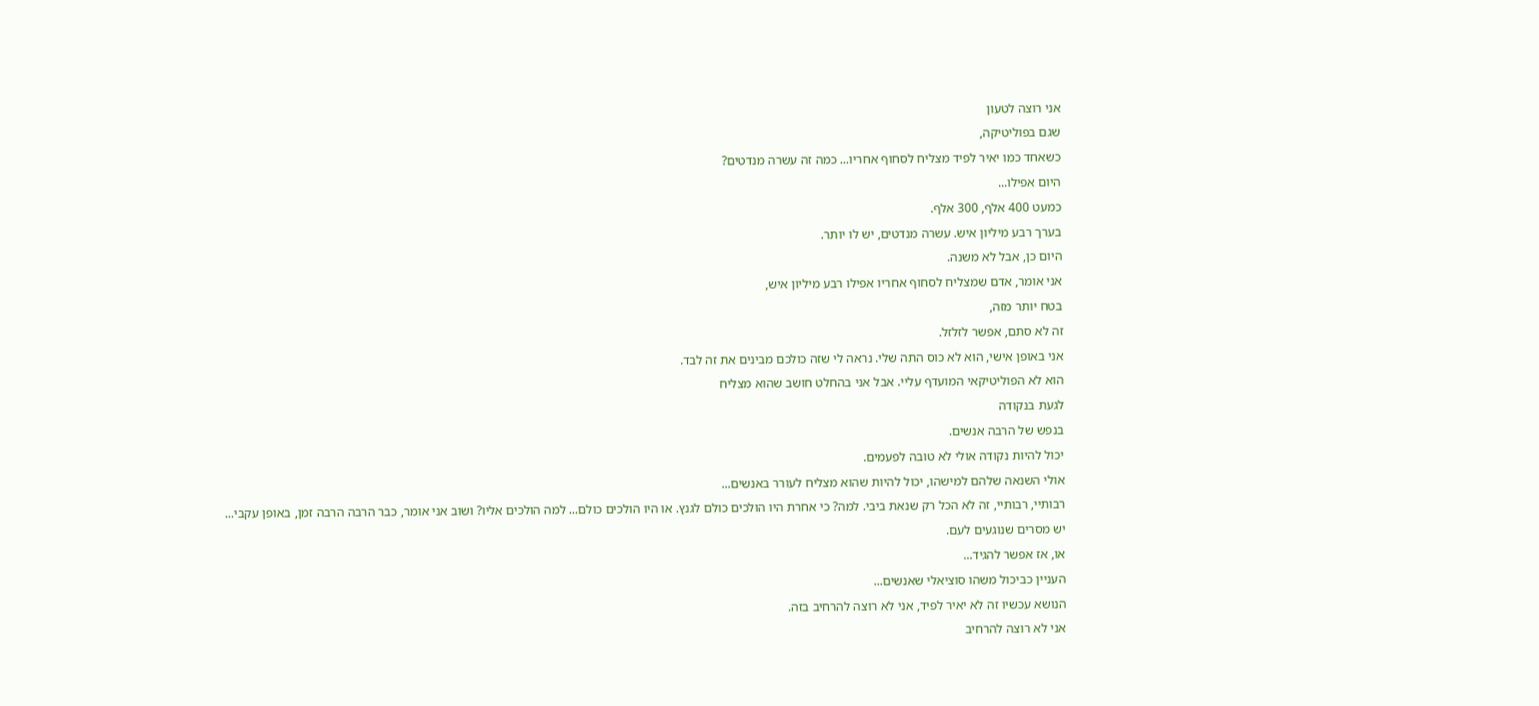אני רוצה לטעון
שגם בפוליטיקה,
כשאחד כמו יאיר לפיד מצליח לסחוף אחריו... כמה זה עשרה מנדטים?
היום אפילו...
כמעט 400 אלף, 300 אלף.
בערך רבע מיליון איש. עשרה מנדטים, יש לו יותר.
היום כן, אבל לא משנה.
אני אומר, אדם שמצליח לסחוף אחריו אפילו רבע מיליון איש,
בטח יותר מזה,
זה לא סתם, אפשר לזלזל.
אני באופן אישי, הוא לא כוס התה שלי. נראה לי שזה כולכם מבינים את זה לבד.
הוא לא הפוליטיקאי המועדף עליי. אבל אני בהחלט חושב שהוא מצליח
לגעת בנקודה
בנפש של הרבה אנשים.
יכול להיות נקודה אולי לא טובה לפעמים.
אולי השנאה שלהם למישהו, יכול להיות שהוא מצליח לעורר באנשים...
רבותיי, רבותיי, זה לא הכל רק שנאת ביבי. למה? כי אחרת היו הולכים כולם לגנץ. או היו הולכים כולם... למה הולכים אליו? ושוב אני אומר, כבר הרבה הרבה זמן, באופן עקבי...
יש מסרים שנוגעים לעם.
או, אז אפשר להגיד...
העניין כביכול משהו סוציאלי שאנשים...
הנושא עכשיו זה לא יאיר לפיד, אני לא רוצה להרחיב בזה.
אני לא רוצה להרחיב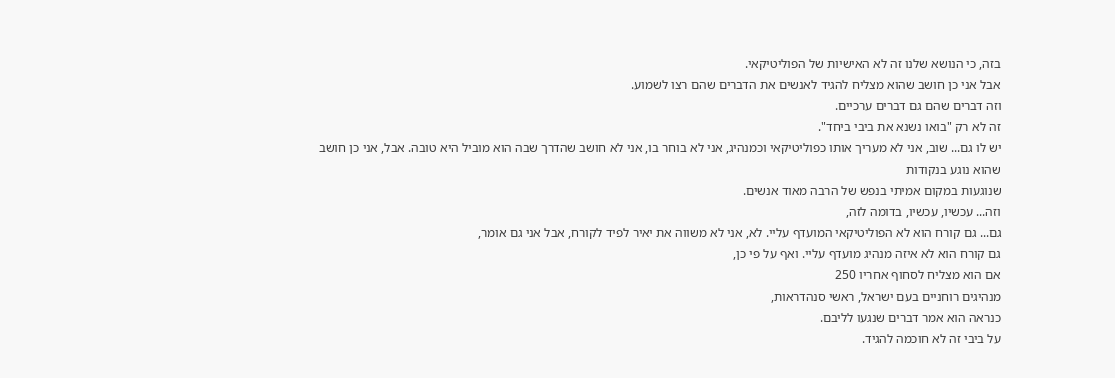בזה, כי הנושא שלנו זה לא האישיות של הפוליטיקאי.
אבל אני כן חושב שהוא מצליח להגיד לאנשים את הדברים שהם רצו לשמוע.
וזה דברים שהם גם דברים ערכיים.
זה לא רק "בואו נשנא את ביבי ביחד".
יש לו גם... שוב, אני לא מעריך אותו כפוליטיקאי וכמנהיג, אני לא בוחר בו, אני לא חושב שהדרך שבה הוא מוביל היא טובה. אבל, אני כן חושב שהוא נוגע בנקודות
שנוגעות במקום אמיתי בנפש של הרבה מאוד אנשים.
וזה... עכשיו, עכשיו, בדומה לזה,
גם... גם קורח הוא לא הפוליטיקאי המועדף עליי. לא, אני לא משווה את יאיר לפיד לקורח, אבל אני גם אומר,
גם קורח הוא לא איזה מנהיג מועדף עליי. ואף על פי כן,
אם הוא מצליח לסחוף אחריו 250
מנהיגים רוחניים בעם ישראל, ראשי סנהדראות,
כנראה הוא אמר דברים שנגעו לליבם.
על ביבי זה לא חוכמה להגיד.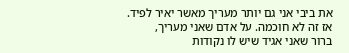את ביבי אני גם יותר מעריך מאשר יאיר לפיד.
אז זה לא חוכמה. על אדם שאני מעריך,
ברור שאני אגיד שיש לו נקודות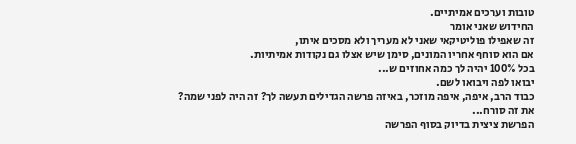טובות וערכים אמיתיים.
החידוש שאני אומר
זה שאפילו פוליטיקאי שאני לא מעריך ולא מסכים איתו,
אם הוא סוחף אחריו המונים, סימן שיש אצלו גם נקודות אמיתיות.
בכל 100% יהיה לך כמה אחוזים ש...
יבואו לפה ויבואו לשם.
כבוד הרב, איפה, איפה מוזכר, באיזה פרשה הגדילים תעשה לך? זה היה לפני שמה?
את זה סורח...
הפרשת ציצית בדיוק בסוף הפרשה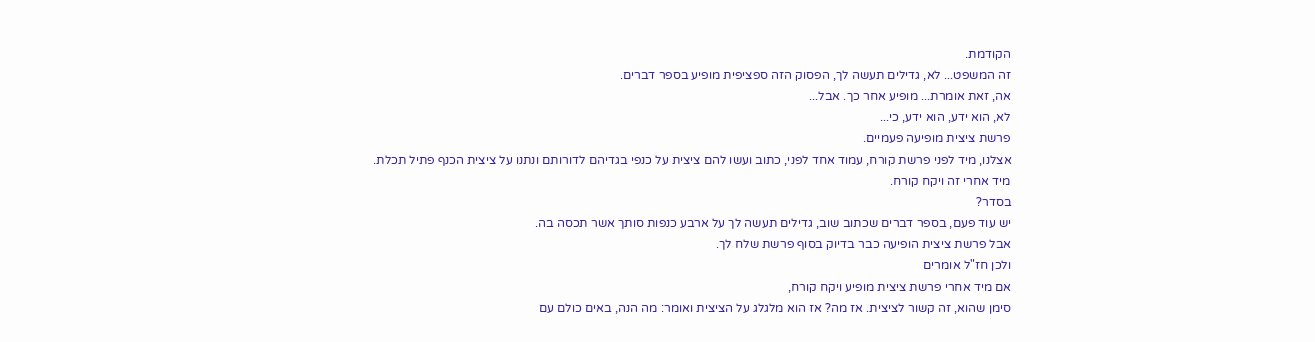הקודמת.
זה המשפט... לא, גדילים תעשה לך, הפסוק הזה ספציפית מופיע בספר דברים.
אה, זאת אומרת... מופיע אחר כך. אבל...
לא, הוא ידע, הוא ידע, כי...
פרשת ציצית מופיעה פעמיים.
אצלנו, מיד לפני פרשת קורח, עמוד אחד לפני, כתוב ועשו להם ציצית על כנפי בגדיהם לדורותם ונתנו על ציצית הכנף פתיל תכלת.
מיד אחרי זה ויקח קורח.
בסדר?
יש עוד פעם, בספר דברים שכתוב שוב, גדילים תעשה לך על ארבע כנפות סותך אשר תכסה בה.
אבל פרשת ציצית הופיעה כבר בדיוק בסוף פרשת שלח לך.
ולכן חז"ל אומרים
אם מיד אחרי פרשת ציצית מופיע ויקח קורח,
סימן שהוא, זה קשור לציצית. אז מה? אז הוא מלגלג על הציצית ואומר: מה הנה, באים כולם עם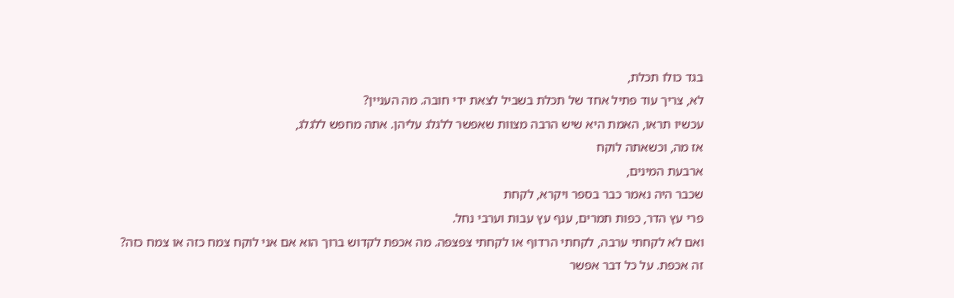בגד כולו תכלת,
לא, צריך עוד פתיל אחד של תכלת בשביל לצאת ידי חובה. מה העניין?
עכשיו תראו, האמת היא שיש הרבה מצוות שאפשר ללגלג עליהן. אתה מחפש ללגלג,
אז מה, וכשאתה לוקח
ארבעת המינים,
שכבר היה נאמר כבר בספר ויקרא, לקחת
פרי עץ הדר, כפות תמרים, ענף עץ עבות וערבי נחל.
ואם לא לקחתי ערבה, לקחתי הרדוף או לקחתי צפצפה. מה אכפת לקדוש ברוך הוא אם אני לוקח צמח כזה או צמח כזה?
זה אכפת. על כל דבר אפשר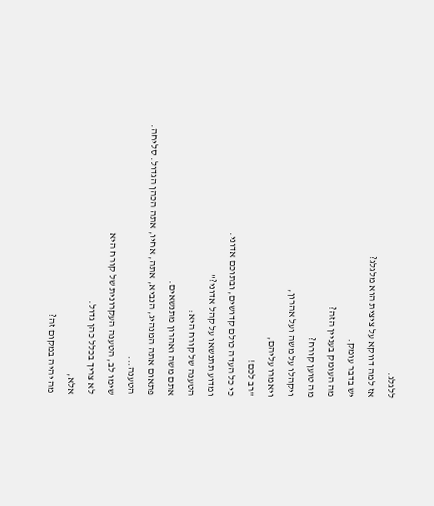ללגלג.
אז למה דווקא על ציצית הוא מלגלג?
יש בדבר עומק.
מה העומק בעניין הזה?
מה טוען קורח?
ויקהלו על משה ועל אהרון,
ויאמרו עליהם,
"רב לכם!
כי כל העדה כולם קדושים, ובתוכם אדוני.
ומדוע תתנשאו על קהל אדוני?"
הטענה של קורח היא:
אתם משה ואהרון מתנשאים.
פתאום אתה המנהיג, הנביא, אתה, אחיו, אתה הכהן הגדול. סליחה.
הטענה...
שימו לב, הטענה העקרונית של קורח היא
לא צריך בכלל כהן גדול.
אלא,
מה יהיה במקום זה?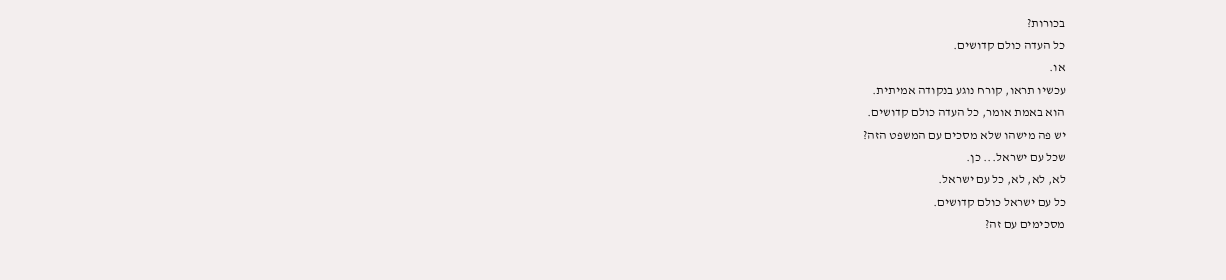בכורות?
כל העדה כולם קדושים.
או.
עכשיו תראו, קורח נוגע בנקודה אמיתית.
הוא באמת אומר, כל העדה כולם קדושים.
יש פה מישהו שלא מסכים עם המשפט הזה?
שכל עם ישראל... כן.
לא, לא, לא, כל עם ישראל.
כל עם ישראל כולם קדושים.
מסכימים עם זה?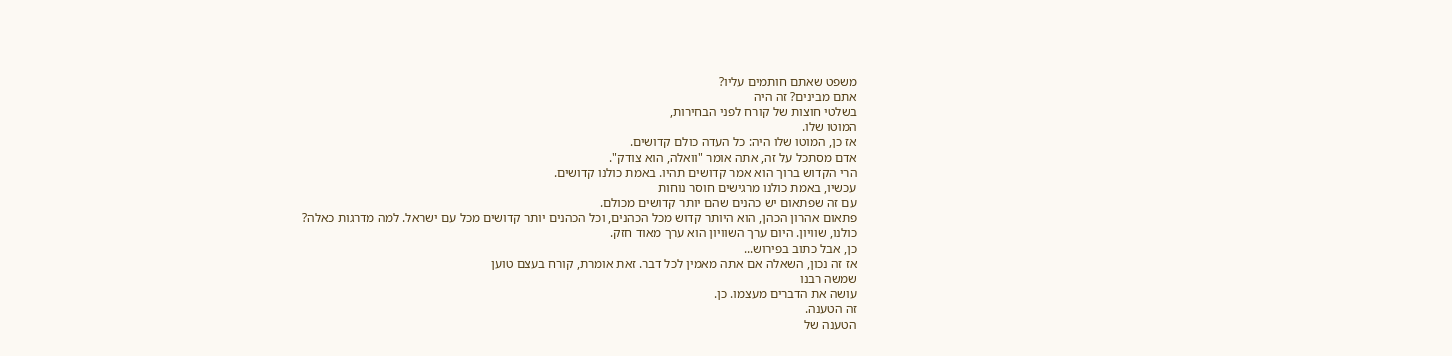משפט שאתם חותמים עליו?
אתם מבינים? זה היה
בשלטי חוצות של קורח לפני הבחירות,
המוטו שלו.
אז כן, המוטו שלו היה: כל העדה כולם קדושים.
אדם מסתכל על זה, אתה אומר "וואלה, הוא צודק".
הרי הקדוש ברוך הוא אמר קדושים תהיו. באמת כולנו קדושים.
עכשיו, באמת כולנו מרגישים חוסר נוחות
עם זה שפתאום יש כהנים שהם יותר קדושים מכולם.
פתאום אהרון הכהן, הוא היותר קדוש מכל הכהנים, וכל הכהנים יותר קדושים מכל עם ישראל. למה מדרגות כאלה?
כולנו, שוויון. היום ערך השוויון הוא ערך מאוד חזק.
כן, אבל כתוב בפירוש...
אז זה נכון, השאלה אם אתה מאמין לכל דבר. זאת אומרת, קורח בעצם טוען
שמשה רבנו
עושה את הדברים מעצמו. כן.
זה הטענה.
הטענה של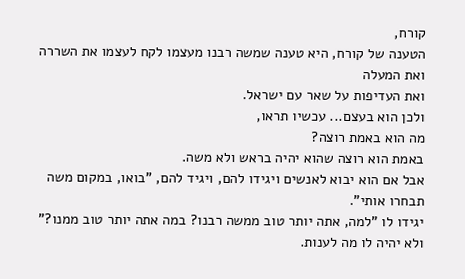קורח,
הטענה של קורח, היא טענה שמשה רבנו מעצמו לקח לעצמו את השררה ואת המעלה
ואת העדיפות על שאר עם ישראל.
ולכן הוא בעצם... עכשיו תראו,
מה הוא באמת רוצה?
באמת הוא רוצה שהוא יהיה בראש ולא משה.
אבל אם הוא יבוא לאנשים ויגידו להם, ויגיד להם, "בואו, במקום משה תבחרו אותי".
יגידו לו "למה, אתה יותר טוב ממשה רבנו? במה אתה יותר טוב ממנו?"
ולא יהיה לו מה לענות.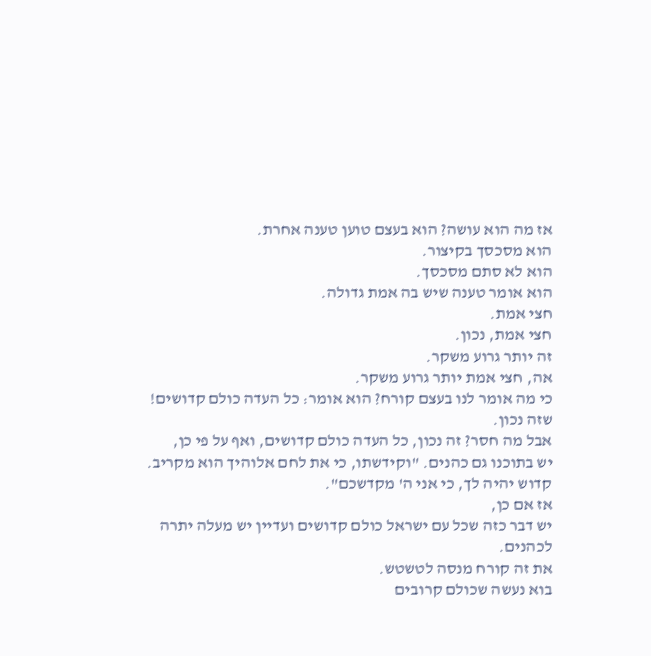אז מה הוא עושה? הוא בעצם טוען טענה אחרת.
הוא מסכסך בקיצור.
הוא לא סתם מסכסך.
הוא אומר טענה שיש בה אמת גדולה.
חצי אמת.
חצי אמת, נכון.
זה יותר גרוע משקר.
אה, חצי אמת יותר גרוע משקר.
כי מה אומר לנו בעצם קורח? הוא אומר: כל העדה כולם קדושים!
שזה נכון.
אבל מה חסר? זה נכון, כל העדה כולם קדושים, ואף על פי כן,
יש בתוכנו גם כהנים. "וקידשתו, כי את לחם אלוהיך הוא מקריב. קדוש יהיה לך, כי אני ה' מקדשכם".
אז אם כן,
יש דבר כזה שכל עם ישראל כולם קדושים ועדיין יש מעלה יתרה לכהנים.
את זה קורח מנסה לטשטש.
בוא נעשה שכולם קרובים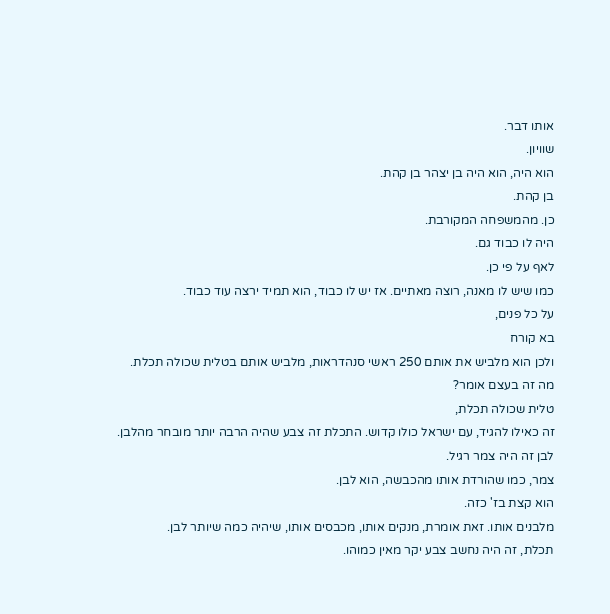אותו דבר.
שוויון.
הוא היה, הוא היה בן יצהר בן קהת.
בן קהת.
כן. מהמשפחה המקורבת.
היה לו כבוד גם.
לאף על פי כן.
כמו שיש לו מאנה, רוצה מאתיים. אז יש לו כבוד, הוא תמיד ירצה עוד כבוד.
על כל פנים,
בא קורח
ולכן הוא מלביש את אותם 250 ראשי סנהדראות, מלביש אותם בטלית שכולה תכלת.
מה זה בעצם אומר?
טלית שכולה תכלת,
זה כאילו להגיד, עם ישראל כולו קדוש. התכלת זה צבע שהיה הרבה יותר מובחר מהלבן.
לבן זה היה צמר רגיל.
צמר, כמו שהורדת אותו מהכבשה, הוא לבן.
הוא קצת בז' כזה.
מלבנים אותו. זאת אומרת, מנקים אותו, מכבסים אותו, שיהיה כמה שיותר לבן.
תכלת, זה היה נחשב צבע יקר מאין כמוהו.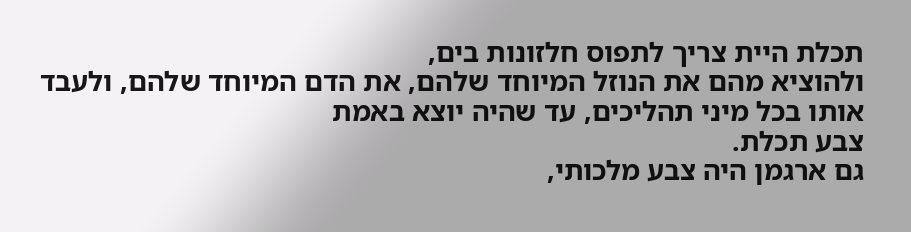תכלת היית צריך לתפוס חלזונות בים,
ולהוציא מהם את הנוזל המיוחד שלהם, את הדם המיוחד שלהם, ולעבד אותו בכל מיני תהליכים, עד שהיה יוצא באמת
צבע תכלת.
גם ארגמן היה צבע מלכותי,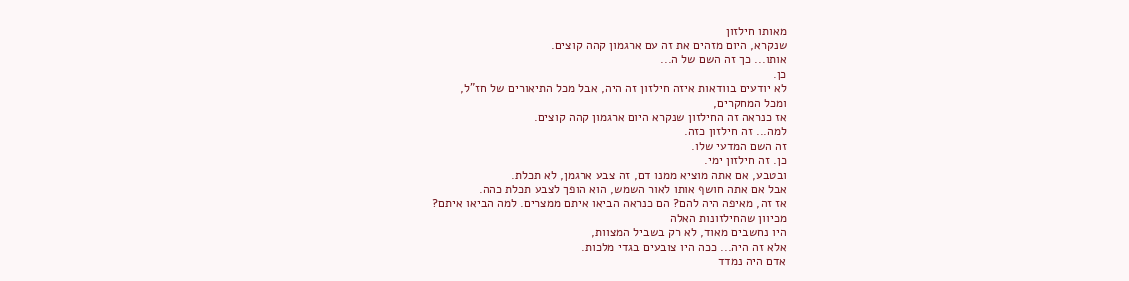מאותו חילזון
שנקרא, היום מזהים את זה עם ארגמון קהה קוצים.
אותו... כך זה השם של ה...
כן.
לא יודעים בוודאות איזה חילזון זה היה, אבל מכל התיאורים של חז"ל,
ומכל המחקרים,
אז כנראה זה החילזון שנקרא היום ארגמון קהה קוצים.
למה... זה חילזון כזה.
זה השם המדעי שלו.
כן. זה חילזון ימי.
ובטבע, אם אתה מוציא ממנו דם, זה צבע ארגמן, לא תכלת.
אבל אם אתה חושף אותו לאור השמש, הוא הופך לצבע תכלת כהה.
אז זה, מאיפה היה להם? הם כנראה הביאו איתם ממצרים. למה הביאו איתם?
מכיוון שהחילזונות האלה
היו נחשבים מאוד, לא רק בשביל המצוות,
אלא זה היה... ככה היו צובעים בגדי מלכות.
אדם היה נמדד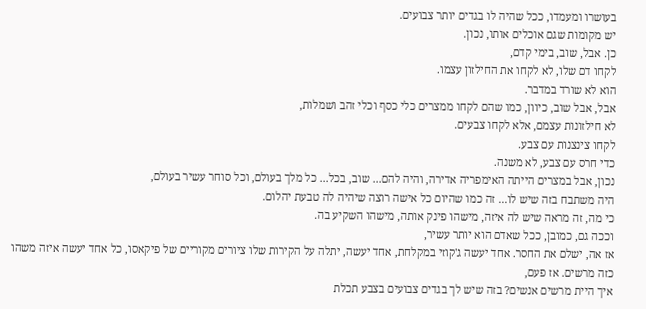בעושרו ומעמדו, ככל שהיה לו בגדים יותר צבועים.
יש מקומות שגם אוכלים אותו, נכון.
כן. אבל, שוב, בימי קדם,
לקחו דם שלו, לא לקחו את החילזון עצמו.
הוא לא שורד במדבר.
אבל, אבל שוב, כיוון, כמו שהם לקחו ממצרים כלי כסף וכלי זהב ושמלות,
לא חילזונות עצמם, אלא לקחו צבעים.
לקחו צינצנות עם צבע.
כדי חרס עם צבע, לא משנה.
נכון, אבל במצרים הייתה האימפריה אדירה, והיה להם... שוב, בכל... כל מלך בעולם, וכל סוחר עשיר בעולם,
היה משתבח בזה שיש לו... זה כמו שהיום כל אישה רוצה שיהיה לה טבעת יהלום.
כי מה, זה מראה שיש לה איזה, מישהו פינק אותה, מישהו השקיע בה.
וככה גם, כמובן, ככל שאדם הוא יותר עשיר,
אז אה, ישלם את החסר. אחד יעשה ג'קוזי במקלחת, אחד יעשה, יתלה על הקירות שלו ציורים מקוריים של פיקאסו, כל אחד יעשה איזה משהו כזה מרשים. אז פעם,
איך היית מרשים אנשים? בזה שיש לך בגדים צבועים בצבע תכלת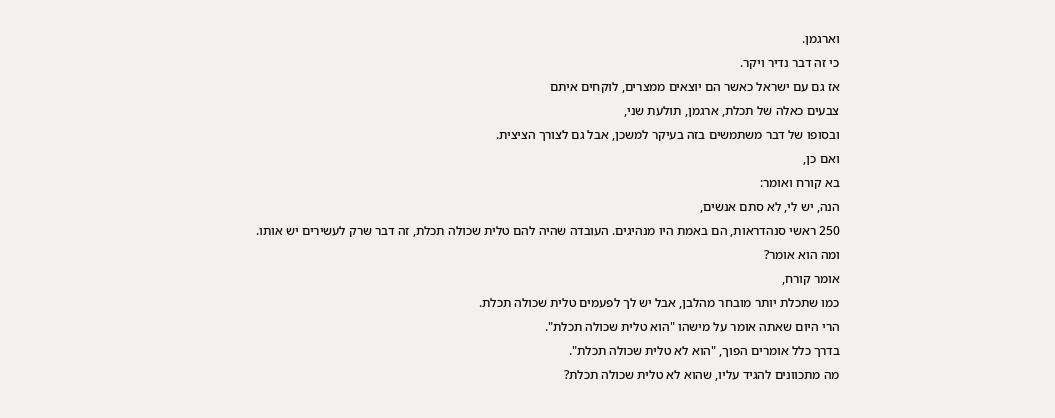וארגמן.
כי זה דבר נדיר ויקר.
אז גם עם ישראל כאשר הם יוצאים ממצרים, לוקחים איתם
צבעים כאלה של תכלת, ארגמן, תולעת שני,
ובסופו של דבר משתמשים בזה בעיקר למשכן, אבל גם לצורך הציצית.
ואם כן,
בא קורח ואומר:
הנה, יש לי, לא סתם אנשים,
250 ראשי סנהדראות, הם באמת היו מנהיגים. העובדה שהיה להם טלית שכולה תכלת, זה דבר שרק לעשירים יש אותו.
ומה הוא אומר?
אומר קורח,
כמו שתכלת יותר מובחר מהלבן, אבל יש לך לפעמים טלית שכולה תכלת.
הרי היום שאתה אומר על מישהו "הוא טלית שכולה תכלת".
בדרך כלל אומרים הפוך, "הוא לא טלית שכולה תכלת".
מה מתכוונים להגיד עליו, שהוא לא טלית שכולה תכלת?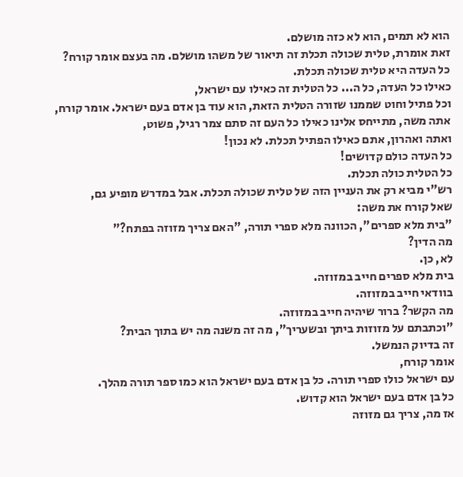הוא לא תמים, הוא לא כזה מושלם.
זאת אומרת, טלית שכולה תכלת זה תיאור של משהו מושלם. מה בעצם אומר קורח?
כל העדה היא טלית שכולה תכלת.
כאילו כל העדה, כל ה... כל הטלית זה כאילו עם ישראל,
וכל פתיל וחוט שממנו שזורה הטלית הזאת, הוא עוד בן אדם בעם ישראל. אומר קורח,
אתה משה, מתייחס אלינו כאילו כל העם זה סתם צמר רגיל, פשוט,
ואתה ואהרון, אתם כאילו הפתיל תכלת. לא נכון!
כל העדה כולם קדושים!
כל הטלית כולה תכלת.
רש"י מביא רק את העניין הזה של טלית שכולה תכלת. אבל במדרש מופיע גם,
שאל קורח את משה:
"בית מלא ספרים", הכוונה מלא ספרי תורה, "האם צריך מזוזה בפתח?"
מה הדין?
לא, כן.
בית מלא ספרים חייב במזוזה.
בוודאי חייב במזוזה.
מה הקשר? ברור שיהיה חייב במזוזה.
"וכתבתם על מזוזות ביתך ובשעריך", מה זה משנה מה יש בתוך הבית?
זה בדיוק הנמשל.
אומר קורח,
עם ישראל כולו ספרי תורה. כל בן אדם בעם ישראל הוא כמו ספר תורה מהלך.
כל בן אדם בעם ישראל הוא קדוש.
אז מה, צריך גם מזוזה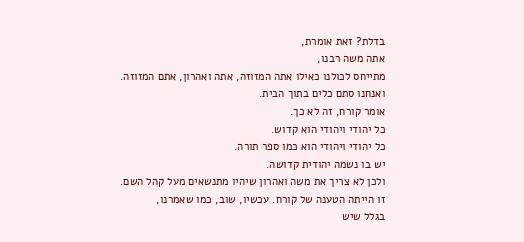בדלת? זאת אומרת,
אתה משה רבנו,
מתייחס לכולנו כאילו אתה המזוזה, אתה ואהרון, אתם המזוזה.
ואנחנו סתם כלים בתוך הבית.
אומר קורח, זה לא כך.
כל יהודי ויהודי הוא קדוש.
כל יהודי ויהודי הוא כמו ספר תורה.
יש בו נשמה יהודית קדושה.
ולכן לא צריך את משה ואהרון שיהיו מתנשאים מעל קהל השם.
זו הייתה הטענה של קורח. עכשיו, שוב, כמו שאמרנו,
בגלל שיש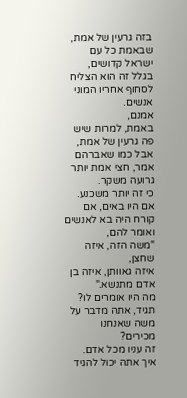בזה גרעין של אמת, שבאמת כל עם ישראל קדושים,
בגלל זה הוא הצליח לסחוף אחריו המוני אנשים.
אמנם,
באמת, למרות שיש פה גרעין של אמת,
אבל כמו שאברהם אמר, חצי אמת יותר גרועה משקר.
כי זה יותר משכנע.
אם היו באים, אם קורח היה בא לאנשים ואומר להם,
"משה הזה, איזה שחצן,
איזה גאוותן, איזה בן אדם מתנשא."
מה היו אומרים לו?
תגיד, אתה מדבר על משה שאנחנו מכירים?
זה עניו מכל אדם.
איך אתה יכול להגיד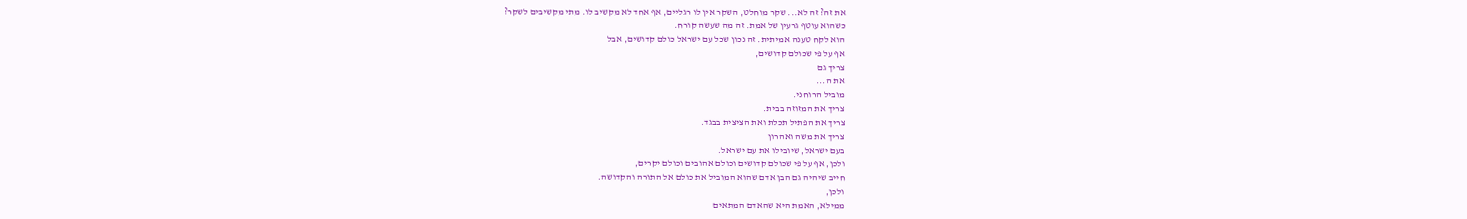את זה? זה לא... שקר מוחלט, השקר אין לו רגליים, אף אחד לא מקשיב לו. מתי מקשיבים לשקר?
כשהוא עוטף גרעין של אמת. זה מה שעשה קורח.
הוא לקח טענה אמיתית. זה נכון שכל עם ישראל כולם קדושים, אבל
אף על פי שכולם קדושים,
צריך גם
את ה...
מוביל הרוחני.
צריך את המזוזה בבית.
צריך את הפתיל תכלת ואת הציצית בבגד.
צריך את משה ואהרון
בעם ישראל, שיובילו את עם ישראל.
ולכן, אף על פי שכולם קדושים וכולם אהובים וכולם יקרים,
חייב שיהיה גם הבן אדם שהוא המוביל את כולם אל התורה והקדושה.
ולכן,
ממילא, האמת היא שהאדם המתאים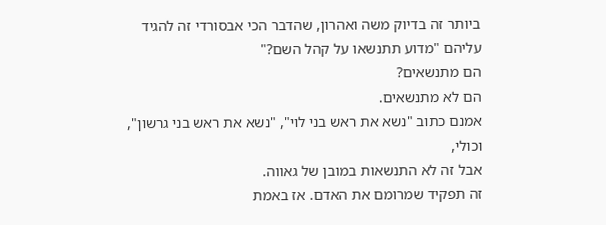ביותר זה בדיוק משה ואהרון, שהדבר הכי אבסורדי זה להגיד עליהם "מדוע תתנשאו על קהל השם?"
הם מתנשאים?
הם לא מתנשאים.
אמנם כתוב "נשא את ראש בני לוי", "נשא את ראש בני גרשון", וכולי,
אבל זה לא התנשאות במובן של גאווה.
זה תפקיד שמרומם את האדם. אז באמת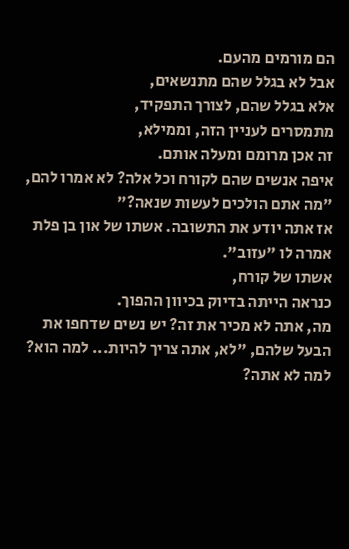הם מורמים מהעם.
אבל לא בגלל שהם מתנשאים,
אלא בגלל שהם, לצורך התפקיד,
מתמסרים לעניין הזה, וממילא,
זה אכן מרומם ומעלה אותם.
איפה אנשים שהם לקורח וכל אלה? לא אמרו להם,
"מה אתם הולכים לעשות שנאה?"
אז אתה יודע את התשובה. אשתו של און בן פלת אמרה לו "עזוב".
אשתו של קורח,
כנראה הייתה בדיוק בכיוון ההפוך.
מה, אתה לא מכיר את זה? יש נשים שדחפו את הבעל שלהם, "לא, אתה צריך להיות... למה הוא? למה לא אתה?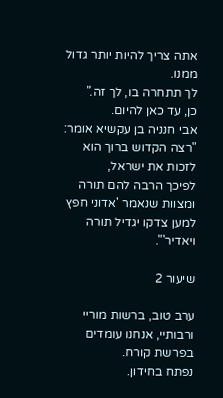אתה צריך להיות יותר גדול ממנו.
לך תתחרה בו, לך זה."
כן, עד כאן להיום.
אבי חנניה בן עקשיא אומר: "רצה הקדוש ברוך הוא לזכות את ישראל,
לפיכך הרבה להם תורה ומצוות שנאמר 'אדוני חפץ למען צדקו יגדיל תורה ויאדיר'".

שיעור 2

ערב טוב, ברשות מוריי ורבותיי, אנחנו עומדים בפרשת קורח.
נפתח בחידון.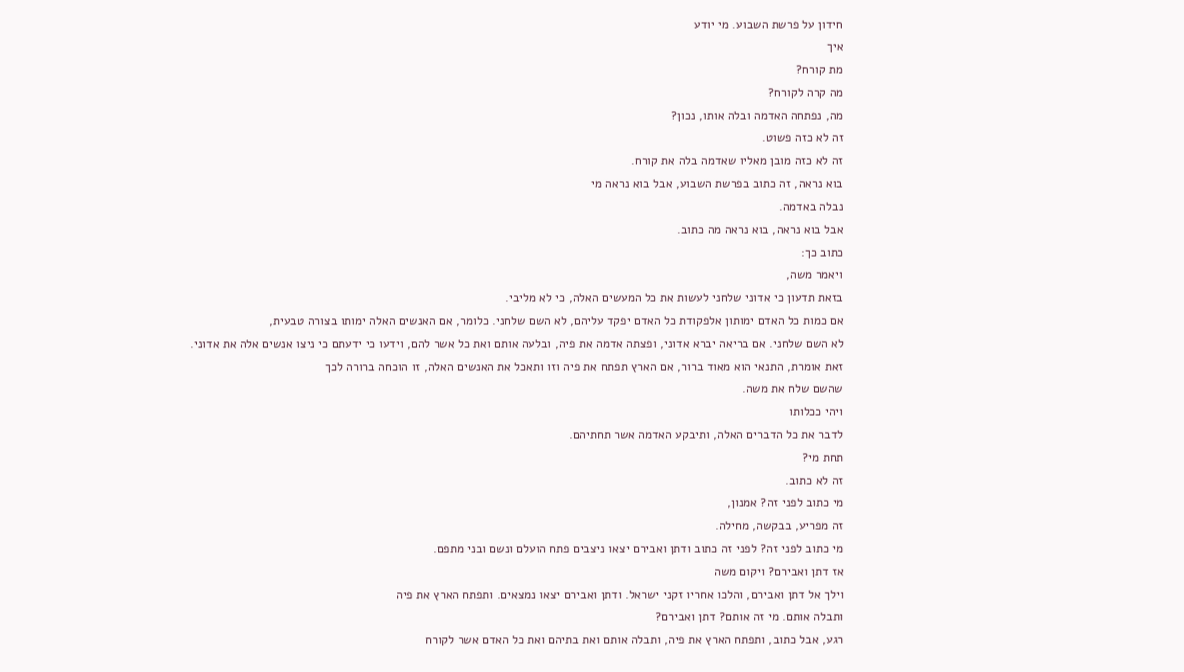חידון על פרשת השבוע. מי יודע
איך
מת קורח?
מה קרה לקורח?
מה, נפתחה האדמה ובלה אותו, נכון?
זה לא כזה פשוט.
זה לא כזה מובן מאליו שאדמה בלה את קורח.
בוא נראה, זה כתוב בפרשת השבוע, אבל בוא נראה מי
נבלה באדמה.
אבל בוא נראה, בוא נראה מה כתוב.
כתוב כך:
ויאמר משה,
בזאת תדעון כי אדוני שלחני לעשות את כל המעשים האלה, כי לא מליבי.
אם כמות כל האדם ימותון אלפקודת כל האדם יפקד עליהם, לא השם שלחני. כלומר, אם האנשים האלה ימותו בצורה טבעית,
לא השם שלחני. אם בריאה יברא אדוני, ופצתה אדמה את פיה, ובלעה אותם ואת כל אשר להם, וידעו כי ידעתם כי ניצו אנשים אלה את אדוני.
זאת אומרת, התנאי הוא מאוד ברור, אם הארץ תפתח את פיה וזו ותאכל את האנשים האלה, זו הוכחה ברורה לכך
שהשם שלח את משה.
ויהי ככלותו
לדבר את כל הדברים האלה, ותיבקע האדמה אשר תחתיהם.
תחת מי?
זה לא כתוב.
מי כתוב לפני זה? אמנון,
זה מפריע, בבקשה, מחילה.
מי כתוב לפני זה? לפני זה כתוב ודתן ואבירם יצאו ניצבים פתח הועלם ונשם ובני מתפם.
אז דתן ואבירם? ויקום משה
וילך אל דתן ואבירם, והלכו אחריו זקני ישראל. ודתן ואבירם יצאו נמצאים. ותפתח הארץ את פיה
ותבלה אותם. מי זה אותם? דתן ואבירם?
רגע, אבל כתוב, ותפתח הארץ את פיה, ותבלה אותם ואת בתיהם ואת כל האדם אשר לקורח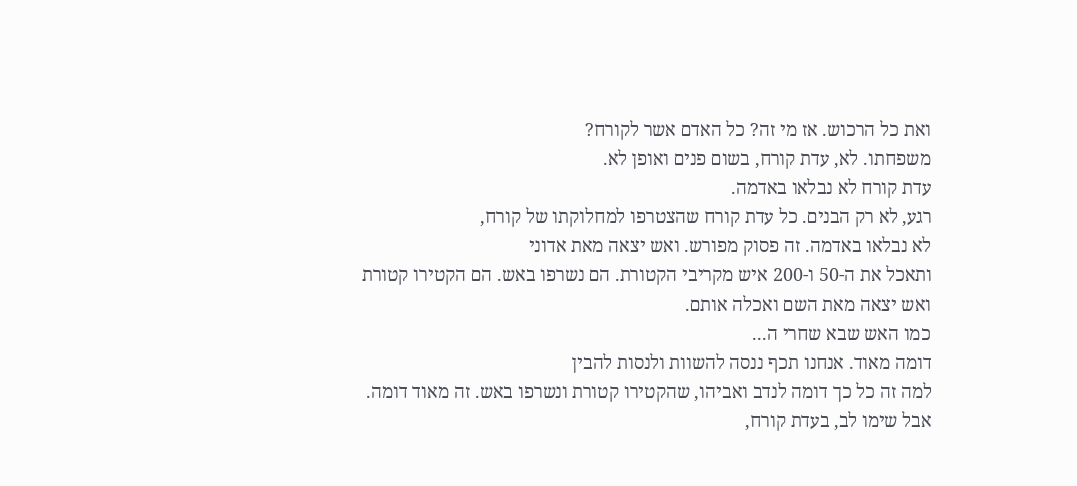ואת כל הרכוש. אז מי זה? כל האדם אשר לקורח?
משפחתו. לא, עדת קורח, בשום פנים ואופן לא.
עדת קורח לא נבלאו באדמה.
רגע, לא רק הבנים. כל עדת קורח שהצטרפו למחלוקתו של קורח,
לא נבלאו באדמה. זה פסוק מפורש. ואש יצאה מאת אדוני
ותאכל את ה-50 ו-200 איש מקריבי הקטורת. הם נשרפו באש. הם הקטירו קטורת
ואש יצאה מאת השם ואכלה אותם.
כמו האש שבא שחרי ה...
דומה מאוד. אנחנו תכף ננסה להשוות ולנסות להבין
למה זה כל כך דומה לנדב ואביהו, שהקטירו קטורת ונשרפו באש. זה מאוד דומה.
אבל שימו לב, בעדת קורח,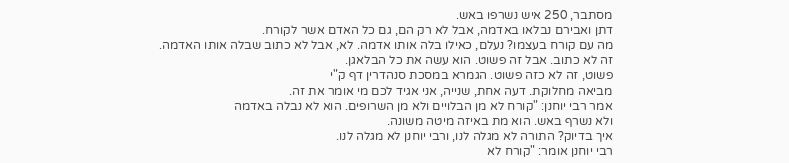מסתבר, 250 איש נשרפו באש.
דתן ואבירם נבלאו באדמה, אבל לא רק הם, גם כל האדם אשר לקורח.
מה עם קורח בעצמו? נעלם, כאילו בלה אותו אדמה. לא, אבל לא כתוב שבלה אותו האדמה.
זה לא כתוב. אבל זה פשוט. הוא עשה את כל הבלאגן.
פשוט, זה לא כזה פשוט. הגמרא במסכת סנהדרין דף ק"י
מביאה מחלוקת. דעה אחת, שנייה, אני אגיד לכם מי אומר את זה.
אמר רבי יוחנן: "קורח לא מן הבלויים ולא מן השרופים. הוא לא נבלה באדמה
ולא נשרף באש. הוא מת באיזה מיטה משונה.
איך בדיוק? התורה לא מגלה לנו, ורבי יוחנן לא מגלה לנו.
רבי יוחנן אומר: "קורח לא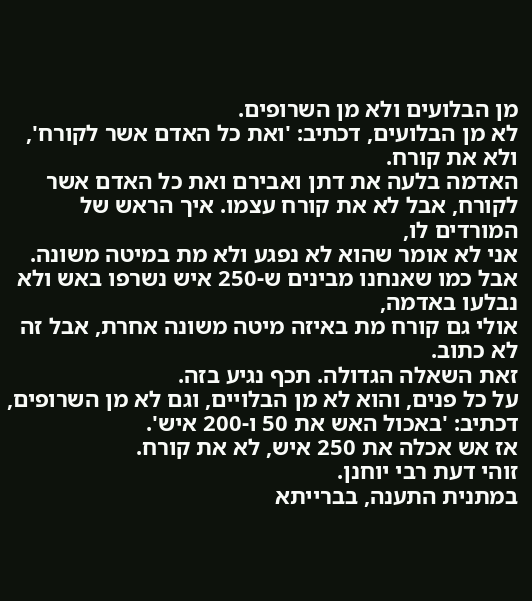מן הבלועים ולא מן השרופים.
לא מן הבלועים, דכתיב: 'ואת כל האדם אשר לקורח', ולא את קורח.
האדמה בלעה את דתן ואבירם ואת כל האדם אשר לקורח, אבל לא את קורח עצמו. איך הראש של המורדים לו,
אני לא אומר שהוא לא נפגע ולא מת במיטה משונה.
אבל כמו שאנחנו מבינים ש-250 איש נשרפו באש ולא נבלעו באדמה,
אולי גם קורח מת באיזה מיטה משונה אחרת, אבל זה לא כתוב.
זאת השאלה הגדולה. תכף נגיע בזה.
על כל פנים, והוא לא מן הבלויים, וגם לא מן השרופים, דכתיב: 'באכול האש את 50 ו-200 איש'.
אז אש אכלה את 250 איש, לא את קורח.
זוהי דעת רבי יוחנן.
במתנית התענה, בברייתא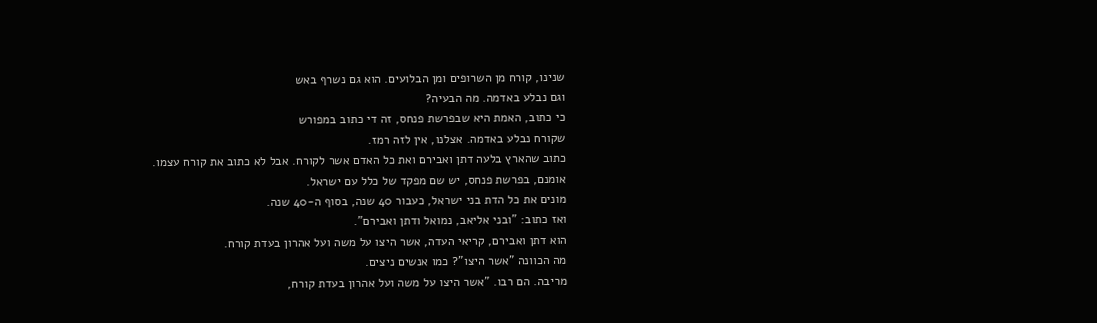שנינו, קורח מן השרופים ומן הבלועים. הוא גם נשרף באש
וגם נבלע באדמה. מה הבעיה?
כי כתוב, האמת היא שבפרשת פנחס, זה די כתוב במפורש
שקורח נבלע באדמה. אצלנו, אין לזה רמז.
כתוב שהארץ בלעה דתן ואבירם ואת כל האדם אשר לקורח. אבל לא כתוב את קורח עצמו.
אומנם, בפרשת פנחס, יש שם מפקד של כלל עם ישראל.
מונים את כל הדת בני ישראל, כעבור 40 שנה, בסוף ה-40 שנה.
ואז כתוב: "ובני אליאב, נמואל ודתן ואבירם".
הוא דתן ואבירם, קריאי העדה, אשר היצו על משה ועל אהרון בעדת קורח.
מה הכוונה "אשר היצו"? כמו אנשים ניצים.
מריבה. הם רבו. "אשר היצו על משה ועל אהרון בעדת קורח,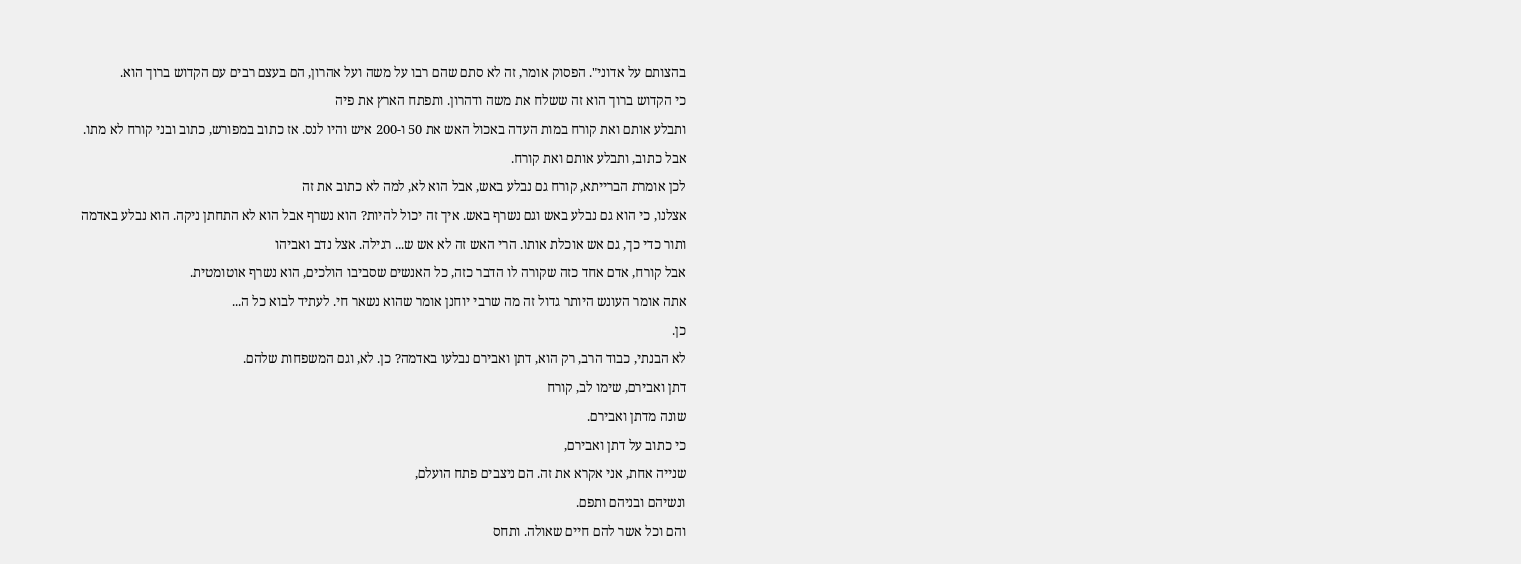בהצותם על אדוני". הפסוק אומר, זה לא סתם שהם רבו על משה ועל אהרון, הם בעצם רבים עם הקדוש ברוך הוא.
כי הקדוש ברוך הוא זה ששלח את משה ודהרון. ותפתח הארץ את פיה
ותבלע אותם ואת קורח במות העדה באכול האש את 50 ו-200 איש והיו לנס. אז כתוב במפורש, כתוב ובני קורח לא מתו.
אבל כתוב, ותבלע אותם ואת קורח.
לכן אומרת הברייתא, קורח גם נבלע באש, אבל הוא לא, למה לא כתוב את זה
אצלנו, כי הוא גם נבלע באש וגם נשרף באש. איך זה יכול להיות? הוא נשרף אבל הוא לא התחתן ניקה. הוא נבלע באדמה
ותור כדי כך, גם אש אוכלת אותו. הרי האש זה לא אש ש... רגילה. אצל נדב ואביהו
אבל קורח, אדם אחד כזה שקורה לו הדבר כזה, כל האנשים שסביבו הולכים, הוא נשרף אוטומטית.
אתה אומר העונש היותר גדול זה מה שרבי יוחנן אומר שהוא נשאר חי. לעתיד לבוא כל ה...
כן.
לא הבנתי, כבוד הרב, רק הוא, דתן ואבירם נבלעו באדמה? כן. לא, וגם המשפחות שלהם.
דתן ואבירם, שימו לב, קורח
שונה מדתן ואבירם.
כי כתוב על דתן ואבירם,
שנייה אחת, אני אקרא את זה. הם ניצבים פתח הועלם,
ונשיהם ובניהם ותפם.
והם וכל אשר להם חיים שאולה. ותחס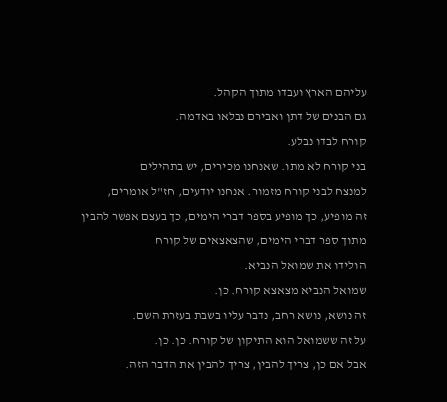עליהם הארץ ועבדו מתוך הקהל.
גם הבנים של דתן ואבירם נבלאו באדמה.
קורח לבדו נבלע.
בני קורח לא מתו. שאנחנו מכירים, יש בתהילים
למנצח לבני קורח מזמור. אנחנו יודעים, חז"ל אומרים,
זה מופיע, כך מופיע בספר דברי הימים, כך בעצם אפשר להבין מתוך ספר דברי הימים, שהצאצאים של קורח
הולידו את שמואל הנביא.
שמואל הנביא מצאצא קורח. כן.
זה נושא, נושא רחב, נדבר עליו בשבת בעזרת השם.
על זה ששמואל הוא התיקון של קורח. כן. כן.
אבל אם כן, צריך להבין, צריך להבין את הדבר הזה.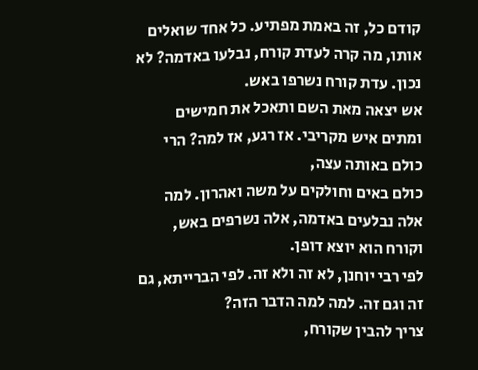קודם כל, זה באמת מפתיע. כל אחד שואלים אותו, מה קרה לעדת קורח, נבלעו באדמה? לא נכון. עדת קורח נשרפו באש.
אש יצאה מאת השם ותאכל את חמישים ומתים איש מקריבי. אז רגע, אז למה? הרי כולם באותה עצה,
כולם באים וחולקים על משה ואהרון. למה אלה נבלעים באדמה, אלה נשרפים באש, וקורח הוא יוצא דופן.
לפי רבי יוחנן, לא זה ולא זה. לפי הברייתא, גם זה וגם זה. למה למה הדבר הזה?
צריך להבין שקורח,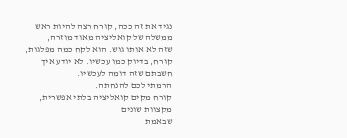נגיד את זה ככה, קורח רצה להיות ראש ממשלה של קואליציה מאוד מוזרה,
שזה לא אותו גוש. הוא לקח כמה מפלגות, קורח, בדיוק כמו עכשיו. לא יודע איך חשבתם שזה דומה לעכשיו.
הרמתי לכם להנחתה.
קורח מקים קואליציה בלתי אפשרית, מקצוות שונים
שבאמת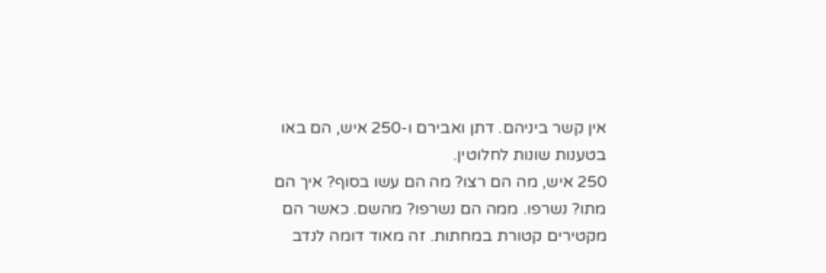אין קשר ביניהם. דתן ואבירם ו-250 איש, הם באו בטענות שונות לחלוטין.
250 איש, מה הם רצו? מה הם עשו בסוף? איך הם מתו? נשרפו. ממה הם נשרפו? מהשם. כאשר הם
מקטירים קטורת במחתות. זה מאוד דומה לנדב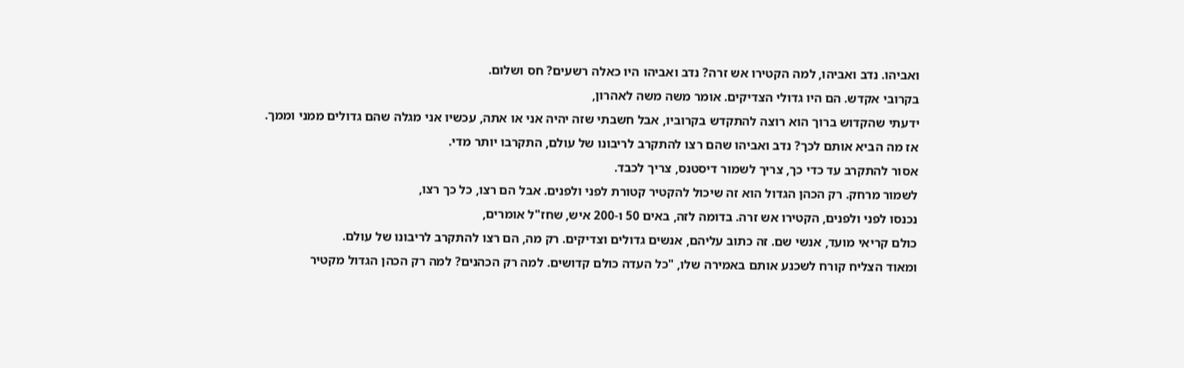ואביהו. נדב ואביהו, למה הקטירו אש זרה? נדב ואביהו היו כאלה רשעים? חס ושלום.
בקרובי אקדש. הם היו גדולי הצדיקים. אומר משה משה לאהרון,
ידעתי שהקדוש ברוך הוא רוצה להתקדש בקרוביו, אבל חשבתי שזה יהיה אני או אתה, עכשיו אני מגלה שהם גדולים ממני וממך.
אז מה הביא אותם לכך? נדב ואביהו שהם רצו להתקרב לריבונו של עולם, התקרבו יותר מדי.
אסור להתקרב עד כדי כך, צריך לשמור דיסטנס, צריך לכבד.
לשמור מרחק. רק הכהן הגדול הוא זה שיכול להקטיר קטורת לפני ולפנים. אבל הם רצו, כל כך רצו,
נכנסו לפני ולפנים, הקטירו אש זרה. בדומה לזה, באים 50 ו-200 איש, שחז"ל אומרים,
כולם קריאי מועד, אנשי שם. זה כתוב עליהם, אנשים גדולים וצדיקים. רק מה, הם רצו להתקרב לריבונו של עולם.
ומאוד הצליח קורח לשכנע אותם באמירה שלו, "כל העדה כולם קדושים. למה רק הכהנים? למה רק הכהן הגדול מקטיר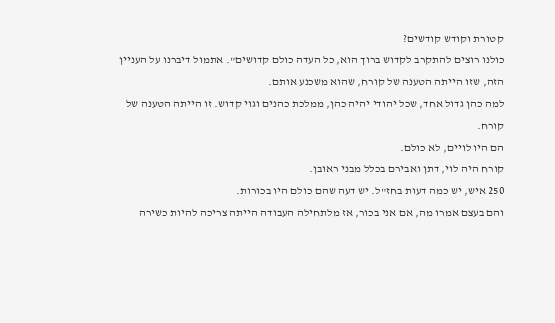קטורת וקודש קודשים?
כולנו רוצים להתקרב לקדוש ברוך הוא, כל העדה כולם קדושים". אתמול דיברנו על העניין הזה, שזו הייתה הטענה של קורח, שהוא משכנע אותם.
למה כהן גדול אחד, שכל יהודי יהיה כהן, ממלכת כהנים וגוי קדוש. זו הייתה הטענה של קורח.
הם היו לויים, לא כולם.
קורח היה לוי, דתן ואבירם בכלל מבני ראובן.
250 איש, יש כמה דעות בחז"ל. יש דעה שהם כולם היו בכורות.
והם בעצם אמרו מה, אם אני בכור, אז מלתחילה העבודה הייתה צריכה להיות כשירה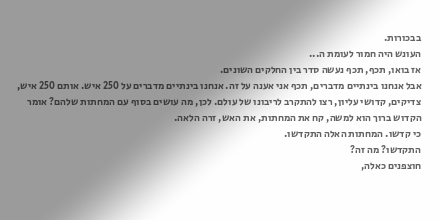בבכורות.
העונש היה חמור לעומת ה...
אז בואו, תכף, תכף נעשה סדר בין החלקים השונים.
אבל אנחנו בינתיים מדברים, תכף אני אענה על זה. אנחנו בינתיים מדברים על 250 איש. אותם 250 איש,
צדיקים, קדושי עליון, רצו להתקרב לריבונו של עולם. לכן, מה עושים בסוף עם המחתות שלהם? אומר הקדוש ברוך הוא למשה, קח את המחתות, את האש, זרה הלאה.
כי קדשו. המחתות האלה התקדשו.
התקדשו? מה זה?
חוצפנים כאלה,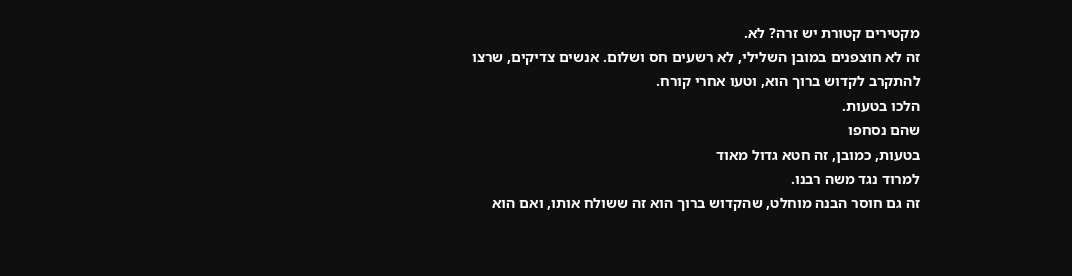מקטירים קטורת יש זרה? לא.
זה לא חוצפנים במובן השלילי, לא רשעים חס ושלום. אנשים צדיקים, שרצו להתקרב לקדוש ברוך הוא, וטעו אחרי קורח.
הלכו בטעות.
שהם נסחפו
בטעות, כמובן, זה חטא גדול מאוד
למרוד נגד משה רבנו.
זה גם חוסר הבנה מוחלט, שהקדוש ברוך הוא זה ששולח אותו, ואם הוא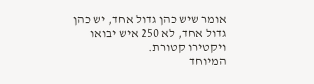אומר שיש כהן גדול אחד, יש כהן גדול אחד, לא 250 איש יבואו ויקטירו קטורת.
המיוחד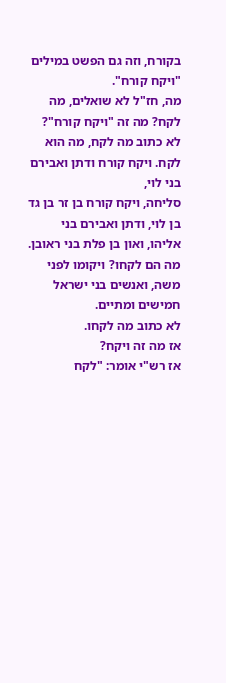בקורח, וזה גם הפשט במילים "ויקח קורח".
מה, חז"ל לא שואלים, מה לקח? מה זה "ויקח קורח"?
לא כתוב מה לקח, מה הוא לקח. ויקח קורח ודתן ואבירם בני לוי,
סליחה, ויקח קורח בן זר בן גד בן לוי, ודתן ואבירם בני אליהו, ואון בן פלת בני ראובן. מה הם לקחו? ויקומו לפני משה, ואנשים בני ישראל חמישים ומתיים.
לא כתוב מה לקחו.
אז מה זה ויקח?
אז רש"י אומר: "לקח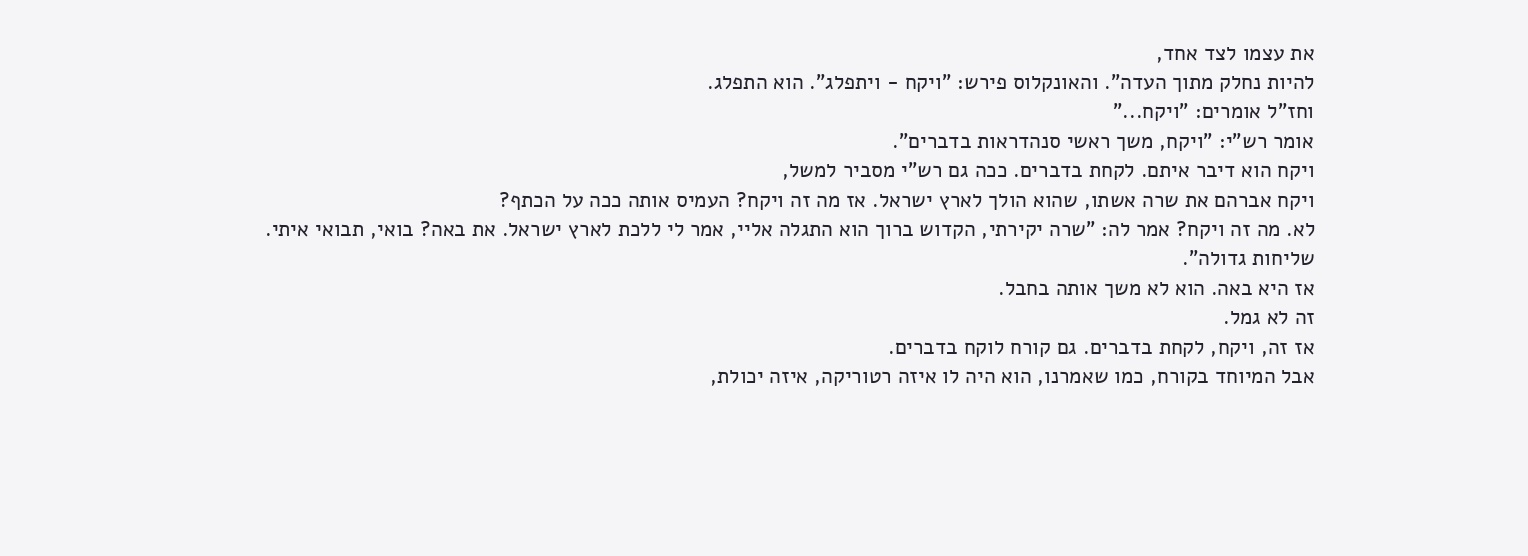את עצמו לצד אחד,
להיות נחלק מתוך העדה". והאונקלוס פירש: "ויקח - ויתפלג". הוא התפלג.
וחז"ל אומרים: "ויקח..."
אומר רש"י: "ויקח, משך ראשי סנהדראות בדברים".
ויקח הוא דיבר איתם. לקחת בדברים. ככה גם רש"י מסביר למשל,
ויקח אברהם את שרה אשתו, שהוא הולך לארץ ישראל. אז מה זה ויקח? העמיס אותה ככה על הכתף?
לא. מה זה ויקח? אמר לה: "שרה יקירתי, הקדוש ברוך הוא התגלה אליי, אמר לי ללכת לארץ ישראל. את באה? בואי, תבואי איתי. שליחות גדולה".
אז היא באה. הוא לא משך אותה בחבל.
זה לא גמל.
אז זה, ויקח, לקחת בדברים. גם קורח לוקח בדברים.
אבל המיוחד בקורח, כמו שאמרנו, הוא היה לו איזה רטוריקה, איזה יכולת,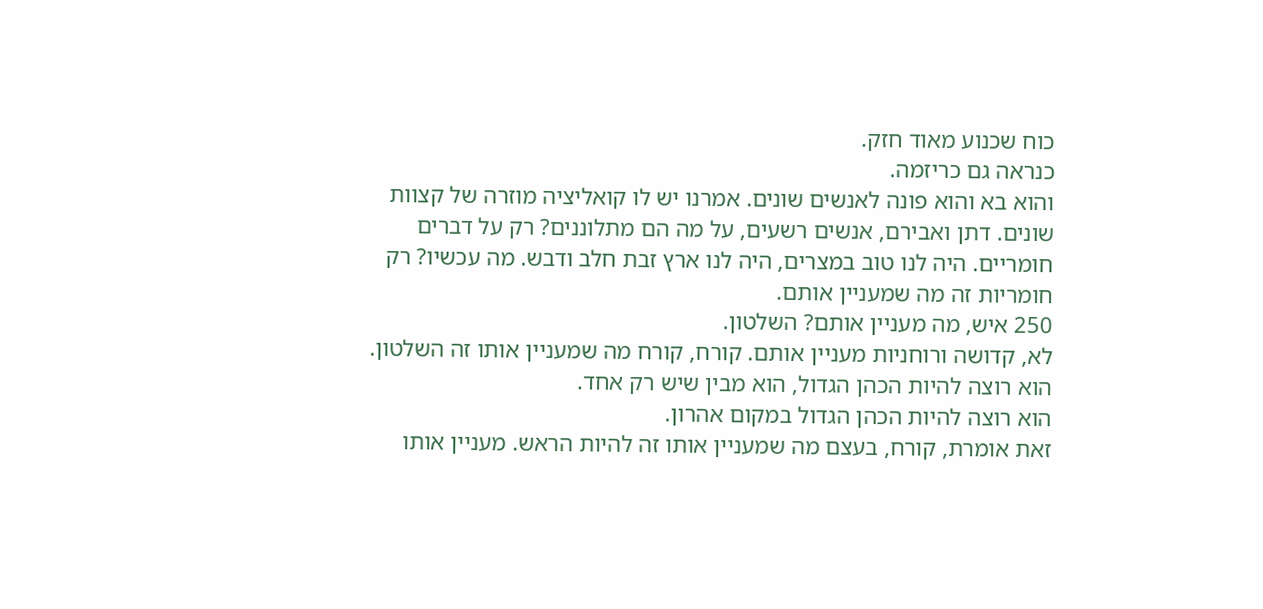כוח שכנוע מאוד חזק.
כנראה גם כריזמה.
והוא בא והוא פונה לאנשים שונים. אמרנו יש לו קואליציה מוזרה של קצוות שונים. דתן ואבירם, אנשים רשעים, על מה הם מתלוננים? רק על דברים חומריים. היה לנו טוב במצרים, היה לנו ארץ זבת חלב ודבש. מה עכשיו? רק חומריות זה מה שמעניין אותם.
250 איש, מה מעניין אותם? השלטון.
לא, קדושה ורוחניות מעניין אותם. קורח, קורח מה שמעניין אותו זה השלטון.
הוא רוצה להיות הכהן הגדול, הוא מבין שיש רק אחד.
הוא רוצה להיות הכהן הגדול במקום אהרון.
זאת אומרת, קורח, בעצם מה שמעניין אותו זה להיות הראש. מעניין אותו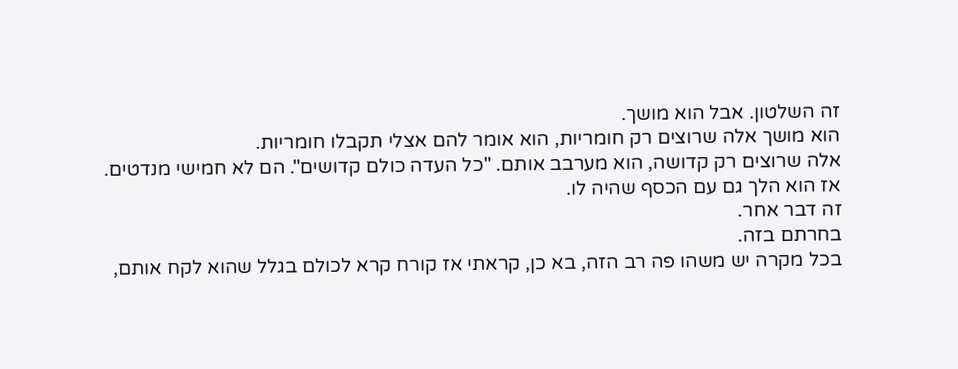זה השלטון. אבל הוא מושך.
הוא מושך אלה שרוצים רק חומריות, הוא אומר להם אצלי תקבלו חומריות.
אלה שרוצים רק קדושה, הוא מערבב אותם. "כל העדה כולם קדושים". הם לא חמישי מנדטים.
אז הוא הלך גם עם הכסף שהיה לו.
זה דבר אחר.
בחרתם בזה.
בכל מקרה יש משהו פה רב הזה, בא כן, קראתי אז קורח קרא לכולם בגלל שהוא לקח אותם,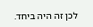לכן זה היה ביחד.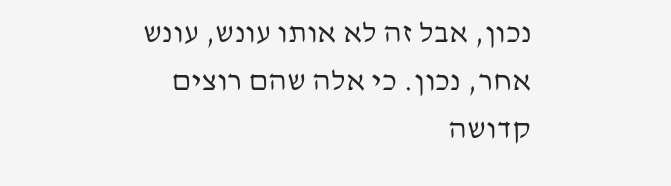נכון, אבל זה לא אותו עונש, עונש אחר, נכון. כי אלה שהם רוצים קדושה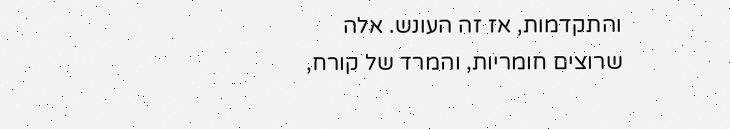והתקדמות, אז זה העונש. אלה שרוצים חומריות, והמרד של קורח,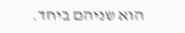הוא שניהם ביחד.